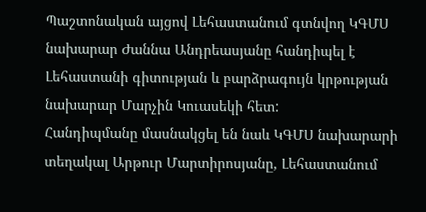Պաշտոնական այցով Լեհաստանում գտնվող ԿԳՄՍ նախարար Ժաննա Անդրեասյանը հանդիպել է Լեհաստանի գիտության և բարձրագույն կրթության նախարար Մարչին Կուասեկի հետ:
Հանդիպմանը մասնակցել են նաև ԿԳՄՍ նախարարի տեղակալ Արթուր Մարտիրոսյանը, Լեհաստանում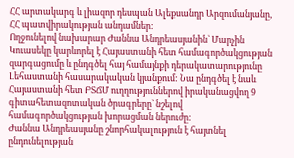ՀՀ արտակարգ և լիազոր դեսպան Ալեքսանդր Արզումանյանը, ՀՀ պատվիրակության անդամներ:
Ողջունելով նախարար Ժաննա Անդրեասյանին` Մարչին Կուասեկը կարևորել է Հայաստանի հետ համագործակցության զարգացումը և ընդգծել հայ համայնքի դերակատարությունը Լեհաստանի հասարակական կյանքում: Նա ընդգծել է նաև Հայաստանի հետ ԲՏՃՄ ուղղություններով իրականացվող 9 գիտահետազոտական ծրագրերը` նշելով համագործակցության խորացման ներուժը:
Ժաննա Անդրեասյանը շնորհակալություն է հայտնել ընդունելության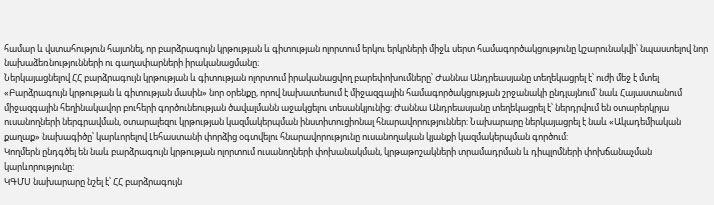համար և վստահություն հայտնել, որ բարձրագույն կրթության և գիտության ոլորտում երկու երկրների միջև սերտ համագործակցությունը կշարունակվի՝ նպաստելով նոր նախաձեռնությունների ու գաղափարների իրականացմանը։
Ներկայացնելով ՀՀ բարձրագույն կրթության և գիտության ոլորտում իրականացվող բարեփոխումները՝ Ժաննա Անդրեասյանը տեղեկացրել է՝ ուժի մեջ է մտել «Բարձրագույն կրթության և գիտության մասին» նոր օրենքը, որով նախատեսում է միջազգային համագործակցության շրջանակի ընդլայնում՝ նաև Հայաստանում միջազգային հեղինակավոր բուհերի գործունեության ծավալմանն աջակցելու տեսանկյունից: Ժաննա Անդրեասյանը տեղեկացրել է՝ ներդրվում են օտարերկրյա ուսանողների ներգրավման, օտարալեզու կրթության կազմակերպման ինստիտուցիոնալ հնարավորություններ: Նախարարը ներկայացրել է նաև «Ակադեմիական քաղաք» նախագիծը՝ կարևորելով Լեհաստանի փորձից օգտվելու հնարավորությունը ուսանողական կյանքի կազմակերպման գործում:
Կողմերն ընդգծել են նաև բարձրագույն կրթության ոլորտում ուսանողների փոխանակման, կրթաթոշակների տրամադրման և դիպլոմների փոխճանաչման կարևորությունը:
ԿԳՄՍ նախարարը նշել է՝ ՀՀ բարձրագույն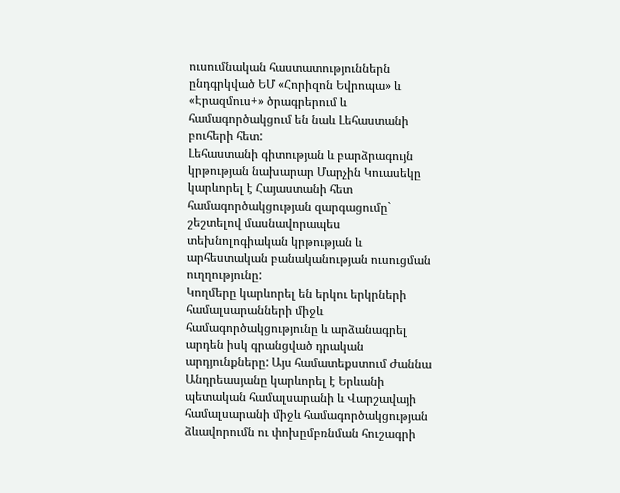ուսումնական հաստատություններն ընդգրկված ԵՄ «Հորիզոն Եվրոպա» և «Էրազմուս+» ծրագրերում և համագործակցում են նաև Լեհաստանի բուհերի հետ:
Լեհաստանի գիտության և բարձրագույն կրթության նախարար Մարչին Կուասեկը կարևորել է Հայաստանի հետ համագործակցության զարգացումը` շեշտելով մասնավորապես տեխնոլոգիական կրթության և արհեստական բանականության ուսուցման ուղղությունը:
Կողմերը կարևորել են երկու երկրների համալսարանների միջև համագործակցությունը և արձանագրել արդեն իսկ գրանցված դրական արդյունքները: Այս համատեքստում Ժաննա Անդրեասյանը կարևորել է Երևանի պետական համալսարանի և Վարշավայի համալսարանի միջև համագործակցության ձևավորումն ու փոխըմբռնման հուշագրի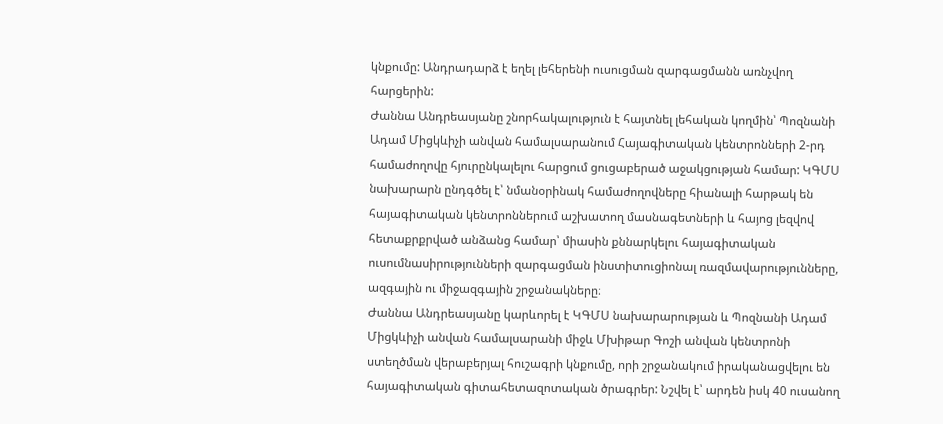կնքումը: Անդրադարձ է եղել լեհերենի ուսուցման զարգացմանն առնչվող հարցերին:
Ժաննա Անդրեասյանը շնորհակալություն է հայտնել լեհական կողմին՝ Պոզնանի Ադամ Միցկևիչի անվան համալսարանում Հայագիտական կենտրոնների 2-րդ համաժողովը հյուրընկալելու հարցում ցուցաբերած աջակցության համար: ԿԳՄՍ նախարարն ընդգծել է՝ նմանօրինակ համաժողովները հիանալի հարթակ են հայագիտական կենտրոններում աշխատող մասնագետների և հայոց լեզվով հետաքրքրված անձանց համար՝ միասին քննարկելու հայագիտական ուսումնասիրությունների զարգացման ինստիտուցիոնալ ռազմավարությունները, ազգային ու միջազգային շրջանակները։
Ժաննա Անդրեասյանը կարևորել է ԿԳՄՍ նախարարության և Պոզնանի Ադամ Միցկևիչի անվան համալսարանի միջև Մխիթար Գոշի անվան կենտրոնի ստեղծման վերաբերյալ հուշագրի կնքումը, որի շրջանակում իրականացվելու են հայագիտական գիտահետազոտական ծրագրեր: Նշվել է՝ արդեն իսկ 40 ուսանող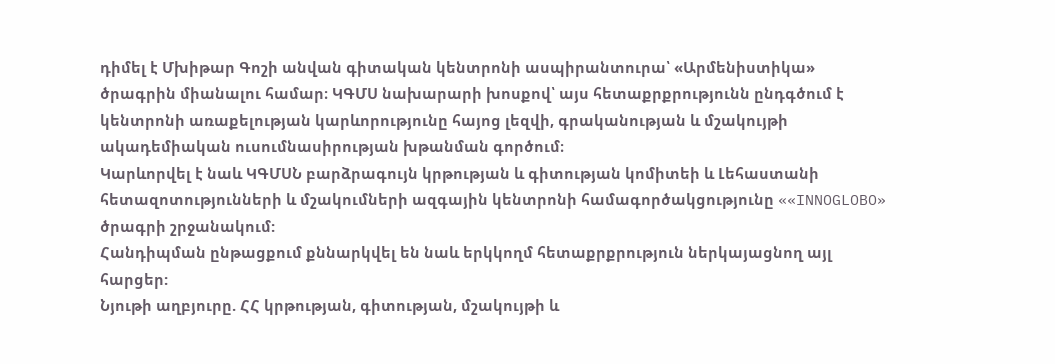դիմել է Մխիթար Գոշի անվան գիտական կենտրոնի ասպիրանտուրա՝ «Արմենիստիկա» ծրագրին միանալու համար։ ԿԳՄՍ նախարարի խոսքով՝ այս հետաքրքրությունն ընդգծում է կենտրոնի առաքելության կարևորությունը հայոց լեզվի, գրականության և մշակույթի ակադեմիական ուսումնասիրության խթանման գործում։
Կարևորվել է նաև ԿԳՄՍՆ բարձրագույն կրթության և գիտության կոմիտեի և Լեհաստանի հետազոտությունների և մշակումների ազգային կենտրոնի համագործակցությունը ««INNOGLOBO» ծրագրի շրջանակում:
Հանդիպման ընթացքում քննարկվել են նաև երկկողմ հետաքրքրություն ներկայացնող այլ հարցեր:
Նյութի աղբյուրը. ՀՀ կրթության, գիտության, մշակույթի և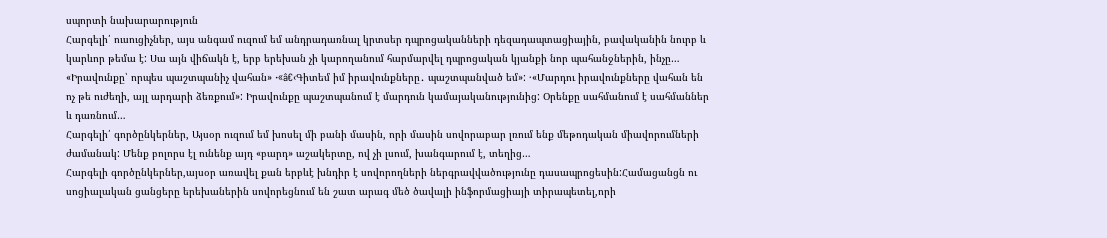սպորտի նախարարություն
Հարգելի՛ ուսուցիչներ, այս անգամ ուզում եմ անդրադառնալ կրտսեր դպրոցականների դեզադապտացիային, բավականին նուրբ և կարևոր թեմա է: Սա այն վիճակն է, երբ երեխան չի կարողանում հարմարվել դպրոցական կյանքի նոր պահանջներին, ինչը…
«Իրավունքը՝ որպես պաշտպանիչ վահան» ·«â€‹Գիտեմ իմ իրավունքները․ պաշտպանված եմ»: ·«Մարդու իրավունքները վահան են ոչ թե ուժեղի, այլ արդարի ձեռքում»: Իրավունքը պաշտպանում է մարդուն կամայականությունից: Օրենքը սահմանում է սահմաններ և դառնում…
Հարգելի՛ գործընկերներ, Այսօր ուզում եմ խոսել մի բանի մասին, որի մասին սովորաբար լռում ենք մեթոդական միավորումների ժամանակ: Մենք բոլորս էլ ունենք այդ «բարդ» աշակերտը, ով չի լսում, խանգարում է, տեղից…
Հարգելի գործընկերներ,այսօր առավել քան երբևէ խնդիր է սովորողների ներգրավվածությունը դասապրոցեսին:Համացանցն ու սոցիալական ցանցերը երեխաներին սովորեցնում են շատ արագ մեծ ծավալի ինֆորմացիայի տիրապետել,որի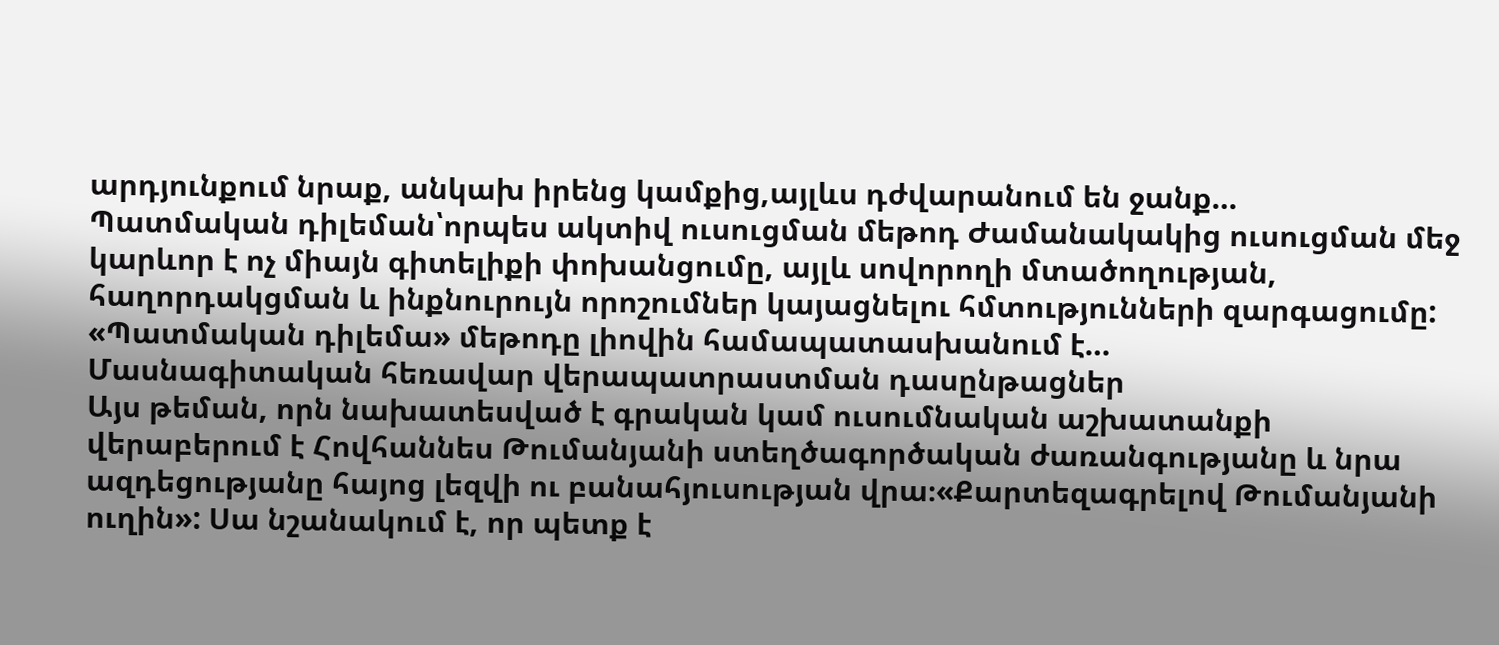արդյունքում նրաք, անկախ իրենց կամքից,այլևս դժվարանում են ջանք…
Պատմական դիլեման՝որպես ակտիվ ուսուցման մեթոդ Ժամանակակից ուսուցման մեջ կարևոր է ոչ միայն գիտելիքի փոխանցումը, այլև սովորողի մտածողության, հաղորդակցման և ինքնուրույն որոշումներ կայացնելու հմտությունների զարգացումը: «Պատմական դիլեմա» մեթոդը լիովին համապատասխանում է…
Մասնագիտական հեռավար վերապատրաստման դասընթացներ
Այս թեման, որն նախատեսված է գրական կամ ուսումնական աշխատանքի վերաբերում է Հովհաննես Թումանյանի ստեղծագործական ժառանգությանը և նրա ազդեցությանը հայոց լեզվի ու բանահյուսության վրա։«Քարտեզագրելով Թումանյանի ուղին»: Սա նշանակում է, որ պետք է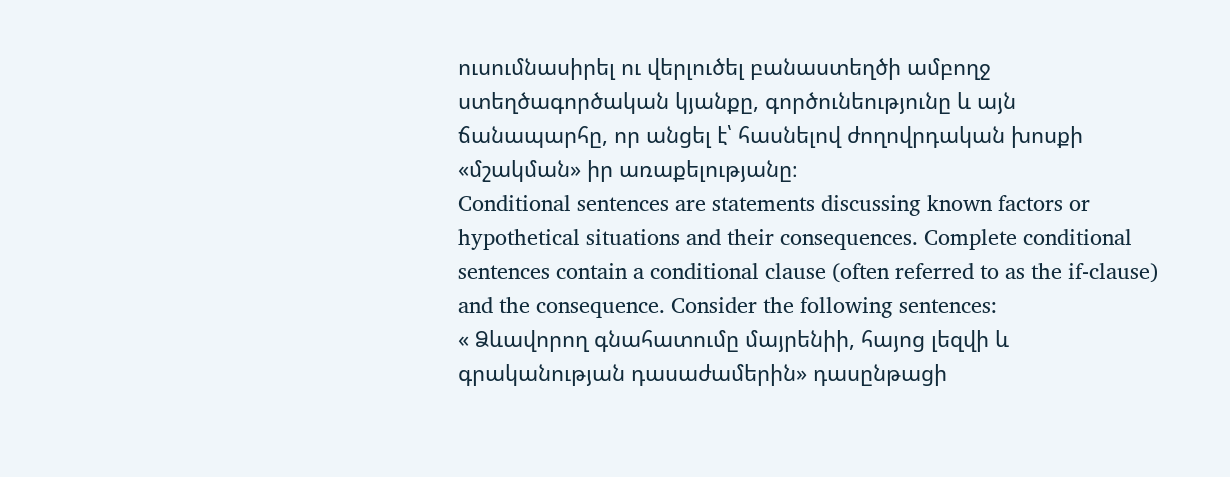ուսումնասիրել ու վերլուծել բանաստեղծի ամբողջ ստեղծագործական կյանքը, գործունեությունը և այն ճանապարհը, որ անցել է՝ հասնելով ժողովրդական խոսքի «մշակման» իր առաքելությանը։
Conditional sentences are statements discussing known factors or hypothetical situations and their consequences. Complete conditional sentences contain a conditional clause (often referred to as the if-clause) and the consequence. Consider the following sentences:
« Ձևավորող գնահատումը մայրենիի, հայոց լեզվի և գրականության դասաժամերին» դասընթացի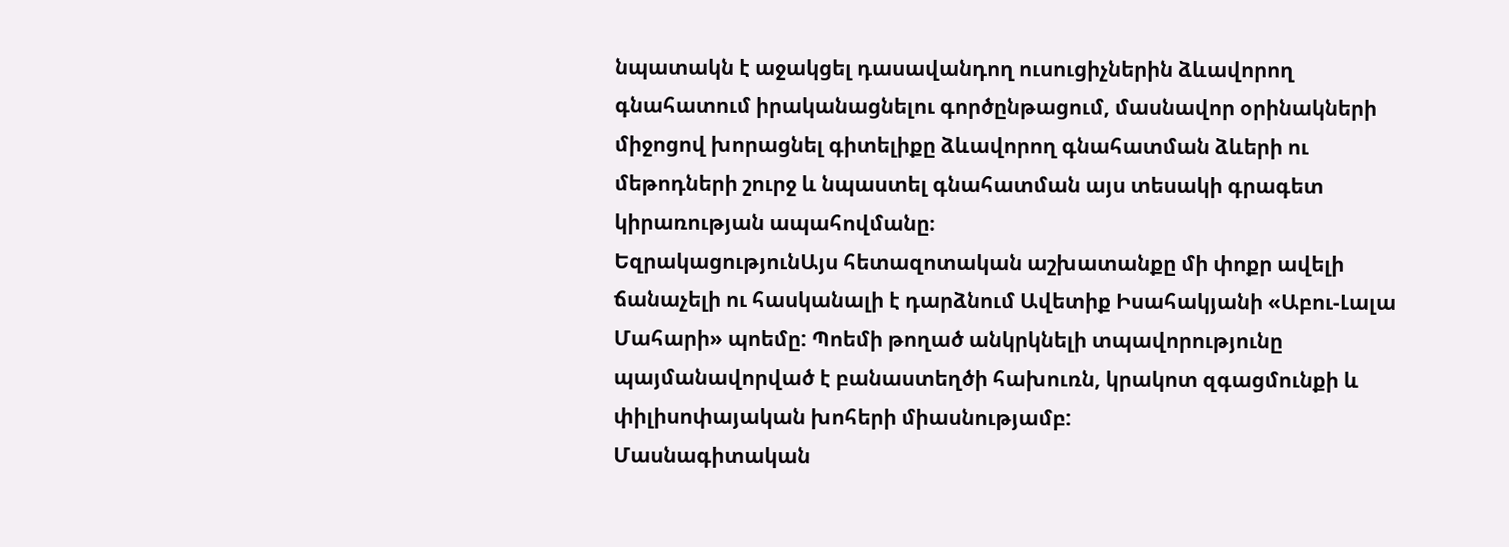նպատակն է աջակցել դասավանդող ուսուցիչներին ձևավորող գնահատում իրականացնելու գործընթացում, մասնավոր օրինակների միջոցով խորացնել գիտելիքը ձևավորող գնահատման ձևերի ու մեթոդների շուրջ և նպաստել գնահատման այս տեսակի գրագետ կիրառության ապահովմանը։
ԵզրակացությունԱյս հետազոտական աշխատանքը մի փոքր ավելի ճանաչելի ու հասկանալի է դարձնում Ավետիք Իսահակյանի «Աբու-Լալա Մահարի» պոեմը: Պոեմի թողած անկրկնելի տպավորությունը պայմանավորված է բանաստեղծի հախուռն, կրակոտ զգացմունքի և փիլիսոփայական խոհերի միասնությամբ:
Մասնագիտական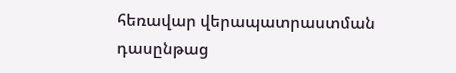հեռավար վերապատրաստման դասընթաց